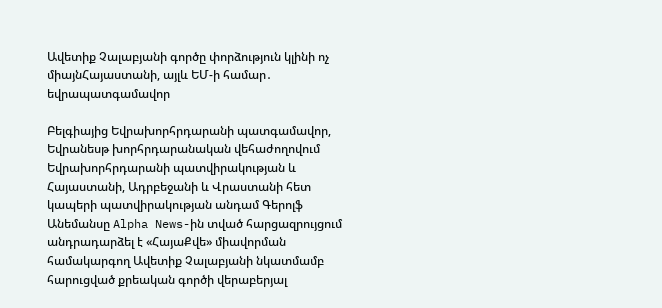Ավետիք Չալաբյանի գործը փորձություն կլինի ոչ միայնՀայաստանի, այլև ԵՄ-ի համար․ եվրապատգամավոր

Բելգիայից Եվրախորհրդարանի պատգամավոր, Եվրանեսթ խորհրդարանական վեհաժողովում Եվրախորհրդարանի պատվիրակության և Հայաստանի, Ադրբեջանի և Վրաստանի հետ կապերի պատվիրակության անդամ Գերոլֆ Անեմանսը Alpha News-ին տված հարցազրույցում անդրադարձել է «ՀայաՔվե» միավորման համակարգող Ավետիք Չալաբյանի նկատմամբ հարուցված քրեական գործի վերաբերյալ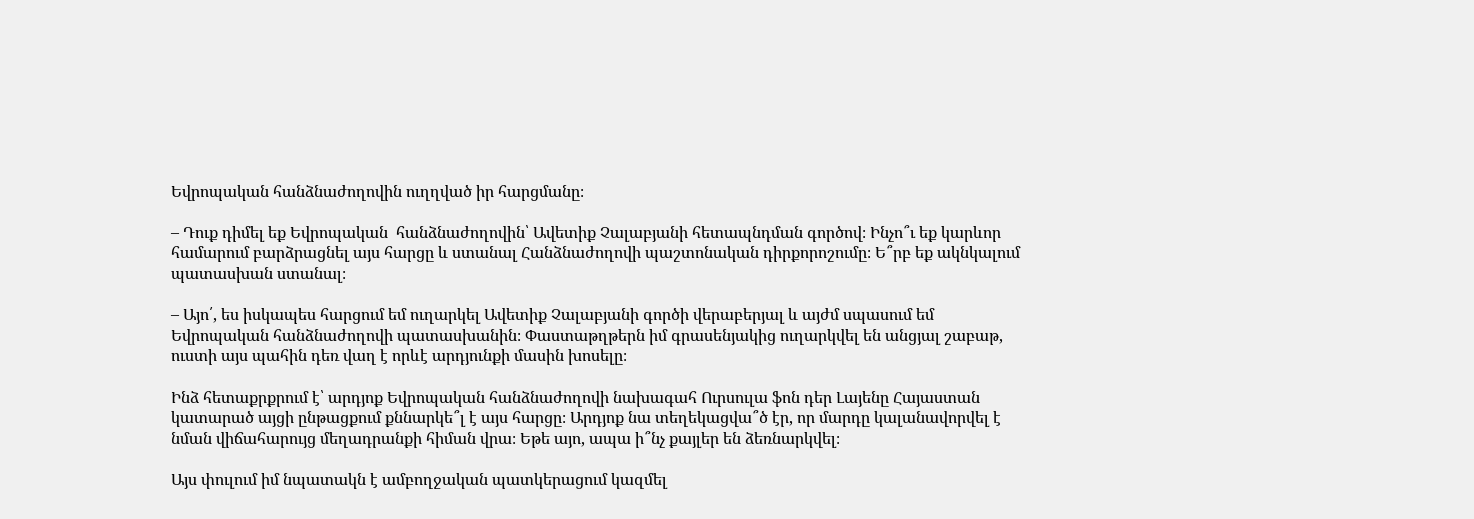Եվրոպական հանձնաժողովին ուղղված իր հարցմանը։

– Դուք դիմել եք Եվրոպական  հանձնաժողովին՝ Ավետիք Չալաբյանի հետապնդման գործով։ Ինչո՞ւ եք կարևոր համարում բարձրացնել այս հարցը և ստանալ Հանձնաժողովի պաշտոնական դիրքորոշումը։ Ե՞րբ եք ակնկալում պատասխան ստանալ։

– Այո՛, ես իսկապես հարցում եմ ուղարկել Ավետիք Չալաբյանի գործի վերաբերյալ և այժմ սպասում եմ Եվրոպական հանձնաժողովի պատասխանին։ Փաստաթղթերն իմ գրասենյակից ուղարկվել են անցյալ շաբաթ, ուստի այս պահին դեռ վաղ է որևէ արդյունքի մասին խոսելը։

Ինձ հետաքրքրում է՝ արդյոք Եվրոպական հանձնաժողովի նախագահ Ուրսուլա ֆոն դեր Լայենը Հայաստան կատարած այցի ընթացքում քննարկե՞լ է այս հարցը։ Արդյոք նա տեղեկացվա՞ծ էր, որ մարդը կալանավորվել է նման վիճահարույց մեղադրանքի հիման վրա։ Եթե այո, ապա ի՞նչ քայլեր են ձեռնարկվել։

Այս փուլում իմ նպատակն է ամբողջական պատկերացում կազմել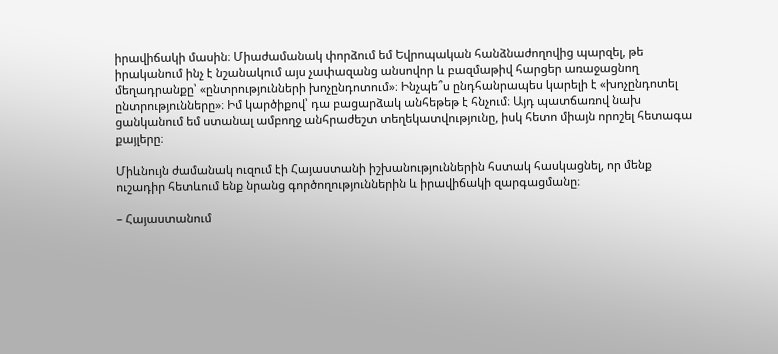իրավիճակի մասին։ Միաժամանակ փորձում եմ Եվրոպական հանձնաժողովից պարզել, թե իրականում ինչ է նշանակում այս չափազանց անսովոր և բազմաթիվ հարցեր առաջացնող մեղադրանքը՝ «ընտրությունների խոչընդոտում»։ Ինչպե՞ս ընդհանրապես կարելի է «խոչընդոտել ընտրությունները»։ Իմ կարծիքով՝ դա բացարձակ անհեթեթ է հնչում։ Այդ պատճառով նախ ցանկանում եմ ստանալ ամբողջ անհրաժեշտ տեղեկատվությունը, իսկ հետո միայն որոշել հետագա քայլերը։

Միևնույն ժամանակ ուզում էի Հայաստանի իշխանություններին հստակ հասկացնել, որ մենք ուշադիր հետևում ենք նրանց գործողություններին և իրավիճակի զարգացմանը։

– Հայաստանում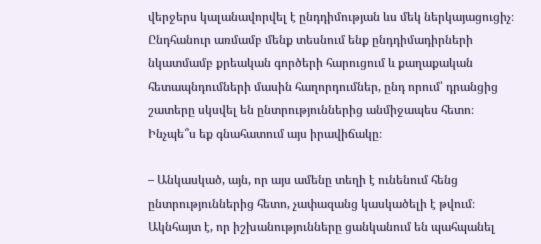վերջերս կալանավորվել է ընդդիմության ևս մեկ ներկայացուցիչ։ Ընդհանուր առմամբ մենք տեսնում ենք ընդդիմադիրների նկատմամբ քրեական գործերի հարուցում և քաղաքական հետապնդումների մասին հաղորդումներ, ընդ որում՝ դրանցից շատերը սկսվել են ընտրություններից անմիջապես հետո։ Ինչպե՞ս եք գնահատում այս իրավիճակը։

– Անկասկած, այն, որ այս ամենը տեղի է ունենում հենց ընտրություններից հետո, չափազանց կասկածելի է թվում։ Ակնհայտ է, որ իշխանությունները ցանկանում են պահպանել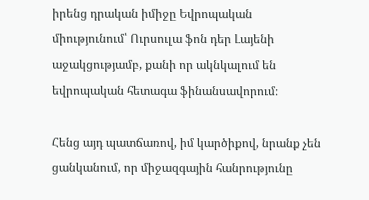իրենց դրական իմիջը Եվրոպական միությունում՝ Ուրսուլա ֆոն դեր Լայենի աջակցությամբ, քանի որ ակնկալում են եվրոպական հետագա ֆինանսավորում։

Հենց այդ պատճառով, իմ կարծիքով, նրանք չեն ցանկանում, որ միջազգային հանրությունը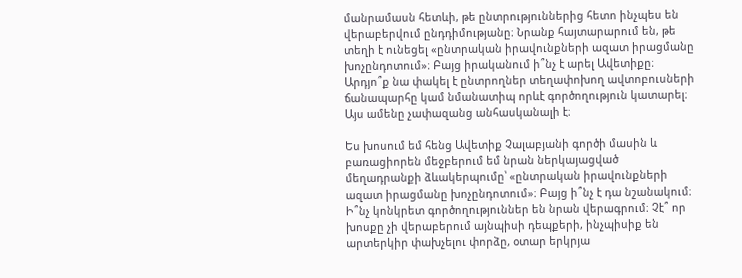մանրամասն հետևի, թե ընտրություններից հետո ինչպես են վերաբերվում ընդդիմությանը։ Նրանք հայտարարում են, թե տեղի է ունեցել «ընտրական իրավունքների ազատ իրացմանը խոչընդոտում»։ Բայց իրականում ի՞նչ է արել Ավետիքը։ Արդյո՞ք նա փակել է ընտրողներ տեղափոխող ավտոբուսների ճանապարհը կամ նմանատիպ որևէ գործողություն կատարել։ Այս ամենը չափազանց անհասկանալի է։

Ես խոսում եմ հենց Ավետիք Չալաբյանի գործի մասին և բառացիորեն մեջբերում եմ նրան ներկայացված մեղադրանքի ձևակերպումը՝ «ընտրական իրավունքների ազատ իրացմանը խոչընդոտում»։ Բայց ի՞նչ է դա նշանակում։ Ի՞նչ կոնկրետ գործողություններ են նրան վերագրում։ Չէ՞ որ խոսքը չի վերաբերում այնպիսի դեպքերի, ինչպիսիք են արտերկիր փախչելու փորձը, օտար երկրյա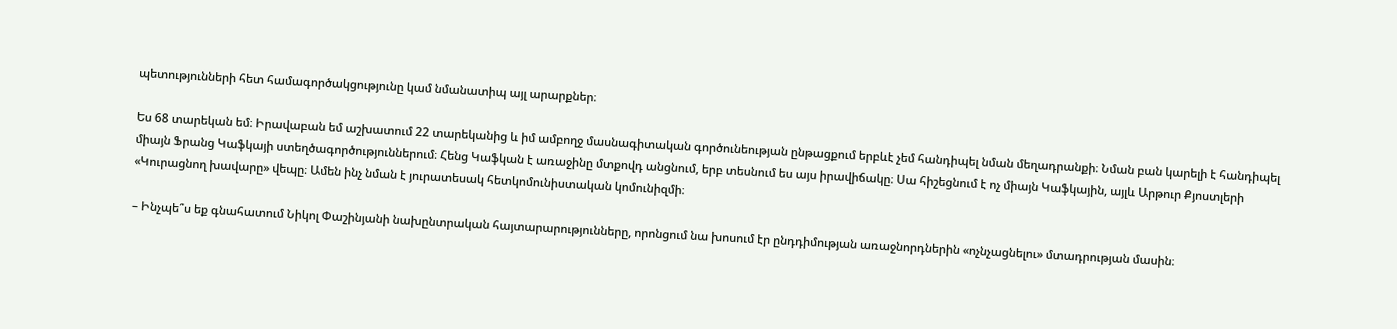պետությունների հետ համագործակցությունը կամ նմանատիպ այլ արարքներ։

Ես 68 տարեկան եմ։ Իրավաբան եմ աշխատում 22 տարեկանից և իմ ամբողջ մասնագիտական գործունեության ընթացքում երբևէ չեմ հանդիպել նման մեղադրանքի։ Նման բան կարելի է հանդիպել միայն Ֆրանց Կաֆկայի ստեղծագործություններում։ Հենց Կաֆկան է առաջինը մտքովդ անցնում, երբ տեսնում ես այս իրավիճակը։ Սա հիշեցնում է ոչ միայն Կաֆկային, այլև Արթուր Քյոստլերի «Կուրացնող խավարը» վեպը։ Ամեն ինչ նման է յուրատեսակ հետկոմունիստական կոմունիզմի։

– Ինչպե՞ս եք գնահատում Նիկոլ Փաշինյանի նախընտրական հայտարարությունները, որոնցում նա խոսում էր ընդդիմության առաջնորդներին «ոչնչացնելու» մտադրության մասին։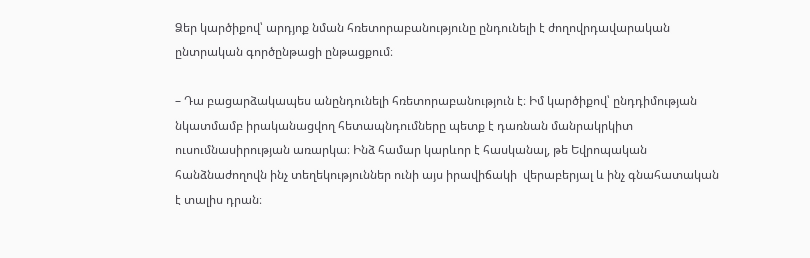Ձեր կարծիքով՝ արդյոք նման հռետորաբանությունը ընդունելի է ժողովրդավարական ընտրական գործընթացի ընթացքում։

– Դա բացարձակապես անընդունելի հռետորաբանություն է։ Իմ կարծիքով՝ ընդդիմության նկատմամբ իրականացվող հետապնդումները պետք է դառնան մանրակրկիտ ուսումնասիրության առարկա։ Ինձ համար կարևոր է հասկանալ, թե Եվրոպական հանձնաժողովն ինչ տեղեկություններ ունի այս իրավիճակի  վերաբերյալ և ինչ գնահատական է տալիս դրան։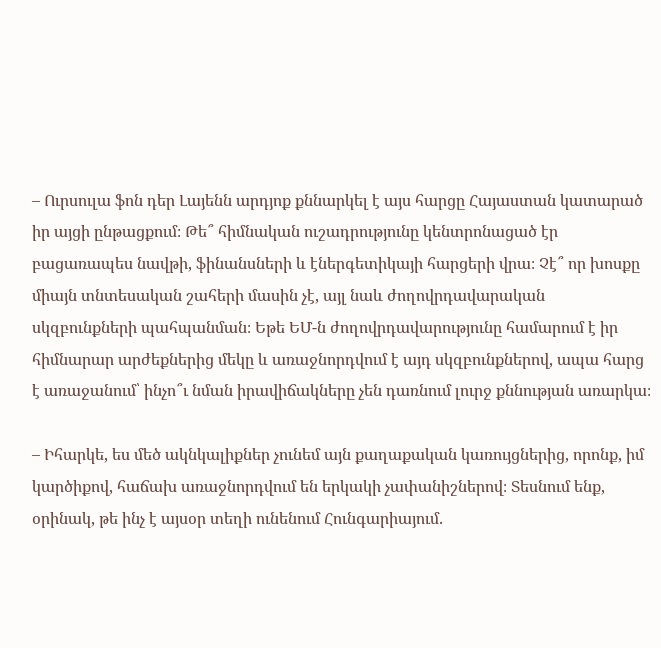– Ուրսուլա ֆոն դեր Լայենն արդյոք քննարկել է այս հարցը Հայաստան կատարած իր այցի ընթացքում։ Թե՞ հիմնական ուշադրությունը կենտրոնացած էր բացառապես նավթի, ֆինանսների և էներգետիկայի հարցերի վրա։ Չէ՞ որ խոսքը միայն տնտեսական շահերի մասին չէ, այլ նաև ժողովրդավարական սկզբունքների պահպանման։ Եթե ԵՄ-ն ժողովրդավարությունը համարում է իր հիմնարար արժեքներից մեկը և առաջնորդվում է այդ սկզբունքներով, ապա հարց է առաջանում՝ ինչո՞ւ նման իրավիճակները չեն դառնում լուրջ քննության առարկա։

– Իհարկե, ես մեծ ակնկալիքներ չունեմ այն քաղաքական կառույցներից, որոնք, իմ կարծիքով, հաճախ առաջնորդվում են երկակի չափանիշներով։ Տեսնում ենք, օրինակ, թե ինչ է այսօր տեղի ունենում Հունգարիայում․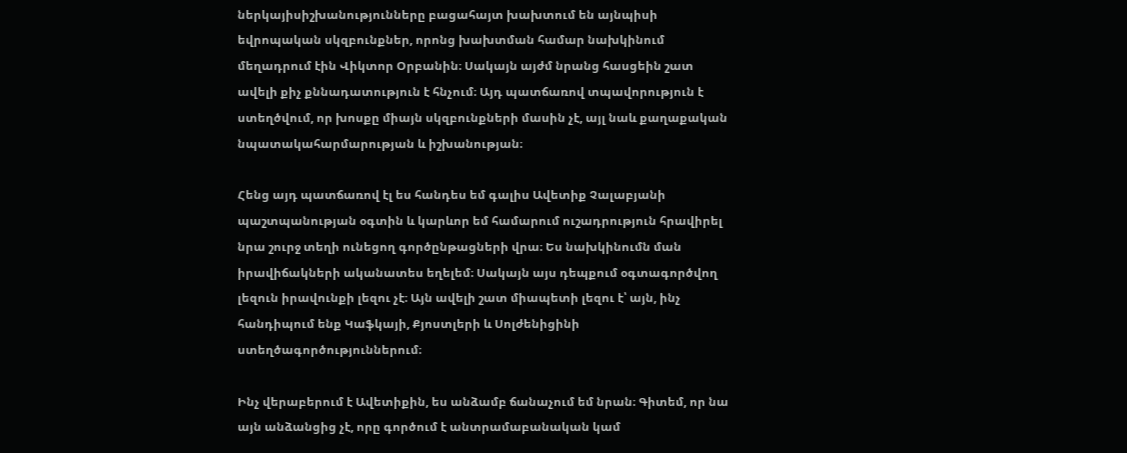ներկայիսիշխանությունները բացահայտ խախտում են այնպիսի եվրոպական սկզբունքներ, որոնց խախտման համար նախկինում մեղադրում էին Վիկտոր Օրբանին։ Սակայն այժմ նրանց հասցեին շատ ավելի քիչ քննադատություն է հնչում։ Այդ պատճառով տպավորություն է ստեղծվում, որ խոսքը միայն սկզբունքների մասին չէ, այլ նաև քաղաքական նպատակահարմարության և իշխանության։

Հենց այդ պատճառով էլ ես հանդես եմ գալիս Ավետիք Չալաբյանի պաշտպանության օգտին և կարևոր եմ համարում ուշադրություն հրավիրել նրա շուրջ տեղի ունեցող գործընթացների վրա։ Ես նախկինումն ման իրավիճակների ականատես եղելեմ։ Սակայն այս դեպքում օգտագործվող լեզուն իրավունքի լեզու չէ։ Այն ավելի շատ միապետի լեզու է՝ այն, ինչ հանդիպում ենք Կաֆկայի, Քյոստլերի և Սոլժենիցինի ստեղծագործություններում։

Ինչ վերաբերում է Ավետիքին, ես անձամբ ճանաչում եմ նրան։ Գիտեմ, որ նա այն անձանցից չէ, որը գործում է անտրամաբանական կամ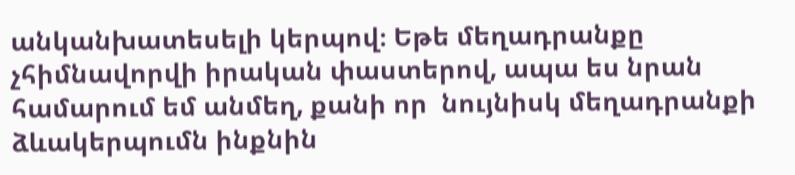անկանխատեսելի կերպով։ Եթե մեղադրանքը չհիմնավորվի իրական փաստերով, ապա ես նրան համարում եմ անմեղ, քանի որ  նույնիսկ մեղադրանքի ձևակերպումն ինքնին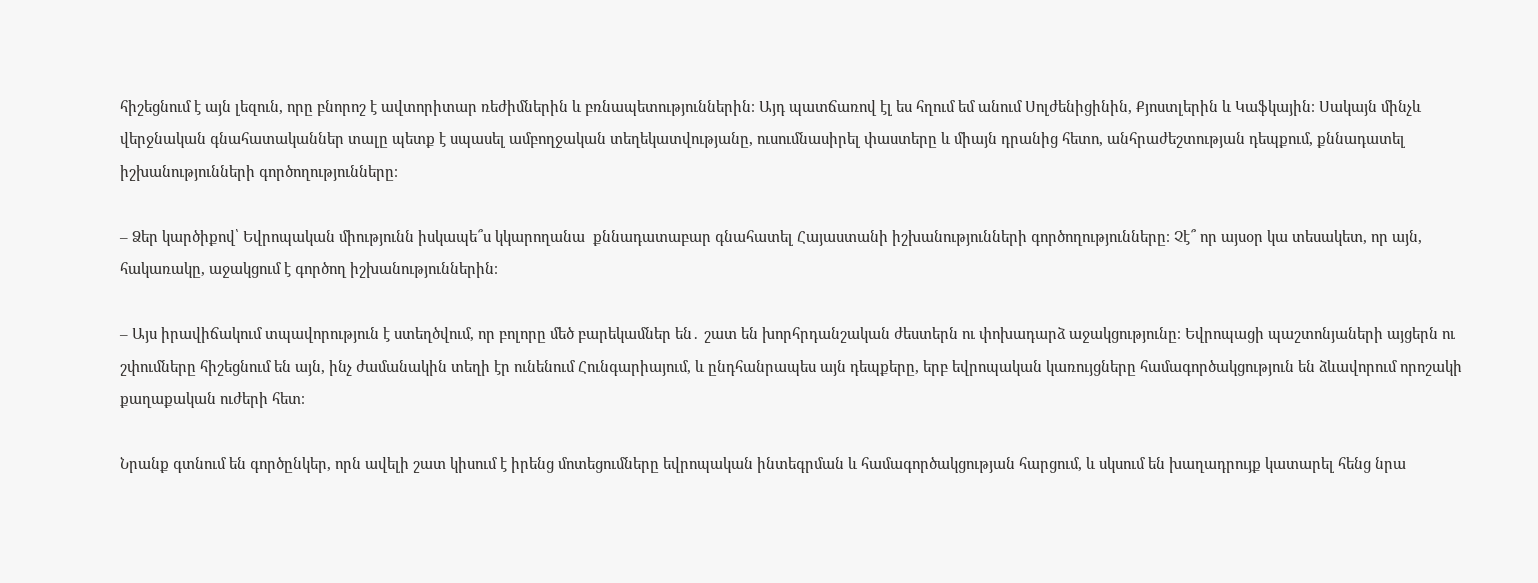հիշեցնում է այն լեզուն, որը բնորոշ է ավտորիտար ռեժիմներին և բռնապետություններին։ Այդ պատճառով էլ ես հղում եմ անում Սոլժենիցինին, Քյոստլերին և Կաֆկային։ Սակայն մինչև վերջնական գնահատականներ տալը պետք է սպասել ամբողջական տեղեկատվությանը, ուսումնասիրել փաստերը և միայն դրանից հետո, անհրաժեշտության դեպքում, քննադատել իշխանությունների գործողությունները։

– Ձեր կարծիքով՝ Եվրոպական միությունն իսկապե՞ս կկարողանա  քննադատաբար գնահատել Հայաստանի իշխանությունների գործողությունները։ Չէ՞ որ այսօր կա տեսակետ, որ այն, հակառակը, աջակցում է գործող իշխանություններին։

– Այս իրավիճակում տպավորություն է ստեղծվում, որ բոլորը մեծ բարեկամներ են․ շատ են խորհրդանշական ժեստերն ու փոխադարձ աջակցությունը։ Եվրոպացի պաշտոնյաների այցերն ու շփումները հիշեցնում են այն, ինչ ժամանակին տեղի էր ունենում Հունգարիայում, և ընդհանրապես այն դեպքերը, երբ եվրոպական կառույցները համագործակցություն են ձևավորում որոշակի քաղաքական ուժերի հետ։

Նրանք գտնում են գործընկեր, որն ավելի շատ կիսում է իրենց մոտեցումները եվրոպական ինտեգրման և համագործակցության հարցում, և սկսում են խաղադրույք կատարել հենց նրա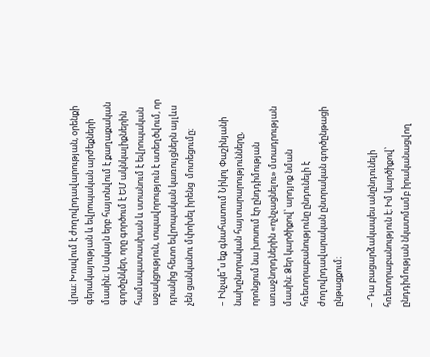վրա։ Խոսվում է ժողովրդավարության, օրենքի գերակայության և եվրոպական արժեքների մասին։ Սակայն երբ հայտնվում է քաղաքական գործընկեր, որը գործում է ԵՄ ակնկալիքներին համապատասխան և ստանում է եվրոպական աջակցություն, տպավորություն է ստեղծվում, որ դրանից հետո եվրոպական կառույցներն այլևս չեն ցանկանու մփոխել իրենց  մոտեցումը։

– Ինչպե՞ս եք գնահատում Նիկոլ Փաշինյանի նախընտրական հայտարարությունները, որոնցում նա խոսում էր ընդդիմության առաջնորդներին «ոչնչացնելու» մտադրության մասին։ Ձեր կարծիքով՝ արդյոք նման հռետորաբանությունը ընդունելի է ժողովրդավարական ընտրական գործընթացի ընթացքում։

– Դա բացարձակապես անընդունելի հռետորաբանություն է։ Իմ կարծիքով՝ ընդդիմության նկատմամբ իրականացվող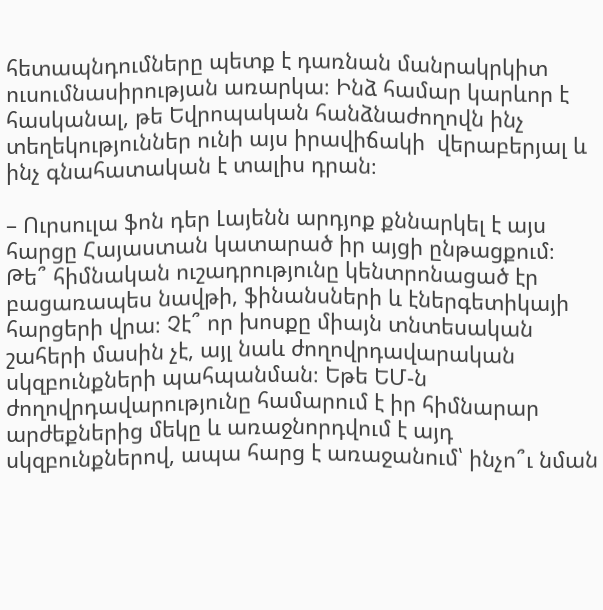հետապնդումները պետք է դառնան մանրակրկիտ ուսումնասիրության առարկա։ Ինձ համար կարևոր է հասկանալ, թե Եվրոպական հանձնաժողովն ինչ տեղեկություններ ունի այս իրավիճակի  վերաբերյալ և ինչ գնահատական է տալիս դրան։

– Ուրսուլա ֆոն դեր Լայենն արդյոք քննարկել է այս հարցը Հայաստան կատարած իր այցի ընթացքում։ Թե՞ հիմնական ուշադրությունը կենտրոնացած էր բացառապես նավթի, ֆինանսների և էներգետիկայի հարցերի վրա։ Չէ՞ որ խոսքը միայն տնտեսական շահերի մասին չէ, այլ նաև ժողովրդավարական սկզբունքների պահպանման։ Եթե ԵՄ-ն ժողովրդավարությունը համարում է իր հիմնարար արժեքներից մեկը և առաջնորդվում է այդ սկզբունքներով, ապա հարց է առաջանում՝ ինչո՞ւ նման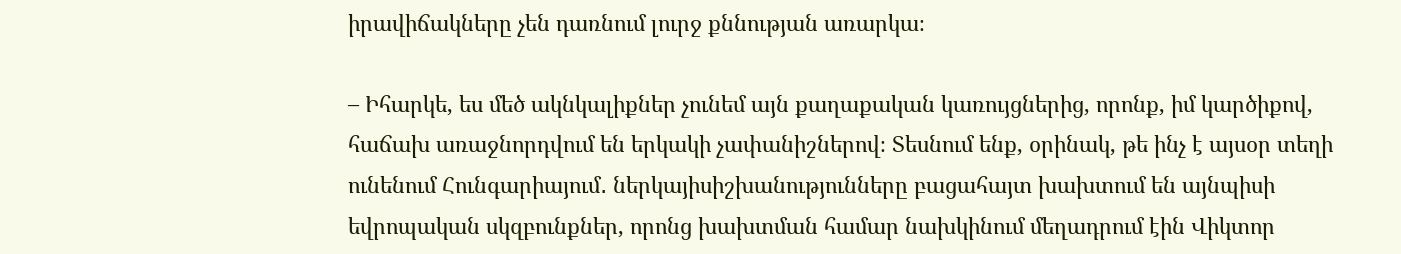իրավիճակները չեն դառնում լուրջ քննության առարկա։

– Իհարկե, ես մեծ ակնկալիքներ չունեմ այն քաղաքական կառույցներից, որոնք, իմ կարծիքով, հաճախ առաջնորդվում են երկակի չափանիշներով։ Տեսնում ենք, օրինակ, թե ինչ է այսօր տեղի ունենում Հունգարիայում․ ներկայիսիշխանությունները բացահայտ խախտում են այնպիսի եվրոպական սկզբունքներ, որոնց խախտման համար նախկինում մեղադրում էին Վիկտոր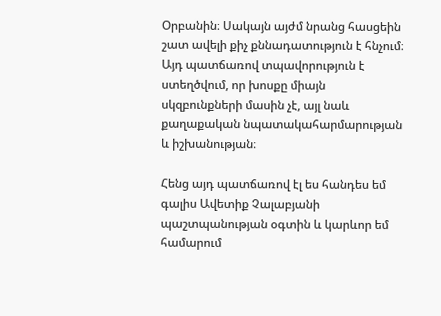Օրբանին։ Սակայն այժմ նրանց հասցեին շատ ավելի քիչ քննադատություն է հնչում։ Այդ պատճառով տպավորություն է ստեղծվում, որ խոսքը միայն սկզբունքների մասին չէ, այլ նաև քաղաքական նպատակահարմարության և իշխանության։

Հենց այդ պատճառով էլ ես հանդես եմ գալիս Ավետիք Չալաբյանի պաշտպանության օգտին և կարևոր եմ համարում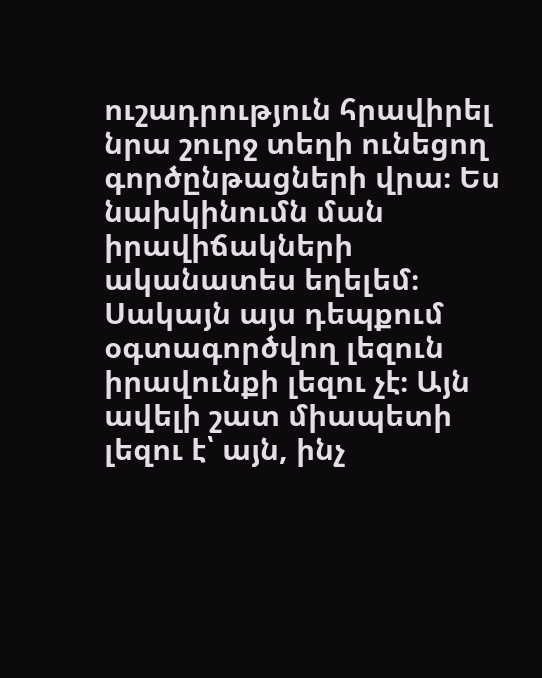ուշադրություն հրավիրել նրա շուրջ տեղի ունեցող գործընթացների վրա։ Ես նախկինումն ման իրավիճակների ականատես եղելեմ։ Սակայն այս դեպքում օգտագործվող լեզուն իրավունքի լեզու չէ։ Այն ավելի շատ միապետի լեզու է՝ այն, ինչ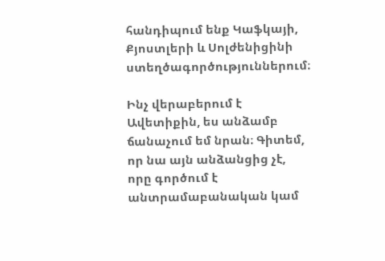հանդիպում ենք Կաֆկայի, Քյոստլերի և Սոլժենիցինի ստեղծագործություններում։

Ինչ վերաբերում է Ավետիքին, ես անձամբ ճանաչում եմ նրան։ Գիտեմ, որ նա այն անձանցից չէ, որը գործում է անտրամաբանական կամ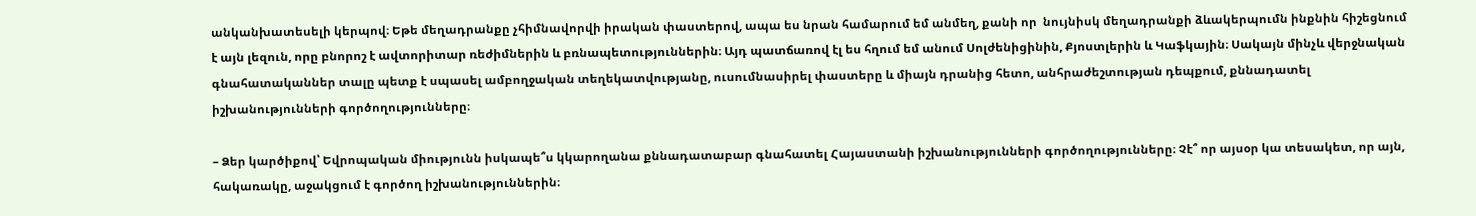անկանխատեսելի կերպով։ Եթե մեղադրանքը չհիմնավորվի իրական փաստերով, ապա ես նրան համարում եմ անմեղ, քանի որ  նույնիսկ մեղադրանքի ձևակերպումն ինքնին հիշեցնում է այն լեզուն, որը բնորոշ է ավտորիտար ռեժիմներին և բռնապետություններին։ Այդ պատճառով էլ ես հղում եմ անում Սոլժենիցինին, Քյոստլերին և Կաֆկային։ Սակայն մինչև վերջնական գնահատականներ տալը պետք է սպասել ամբողջական տեղեկատվությանը, ուսումնասիրել փաստերը և միայն դրանից հետո, անհրաժեշտության դեպքում, քննադատել իշխանությունների գործողությունները։

– Ձեր կարծիքով՝ Եվրոպական միությունն իսկապե՞ս կկարողանա քննադատաբար գնահատել Հայաստանի իշխանությունների գործողությունները։ Չէ՞ որ այսօր կա տեսակետ, որ այն, հակառակը, աջակցում է գործող իշխանություններին։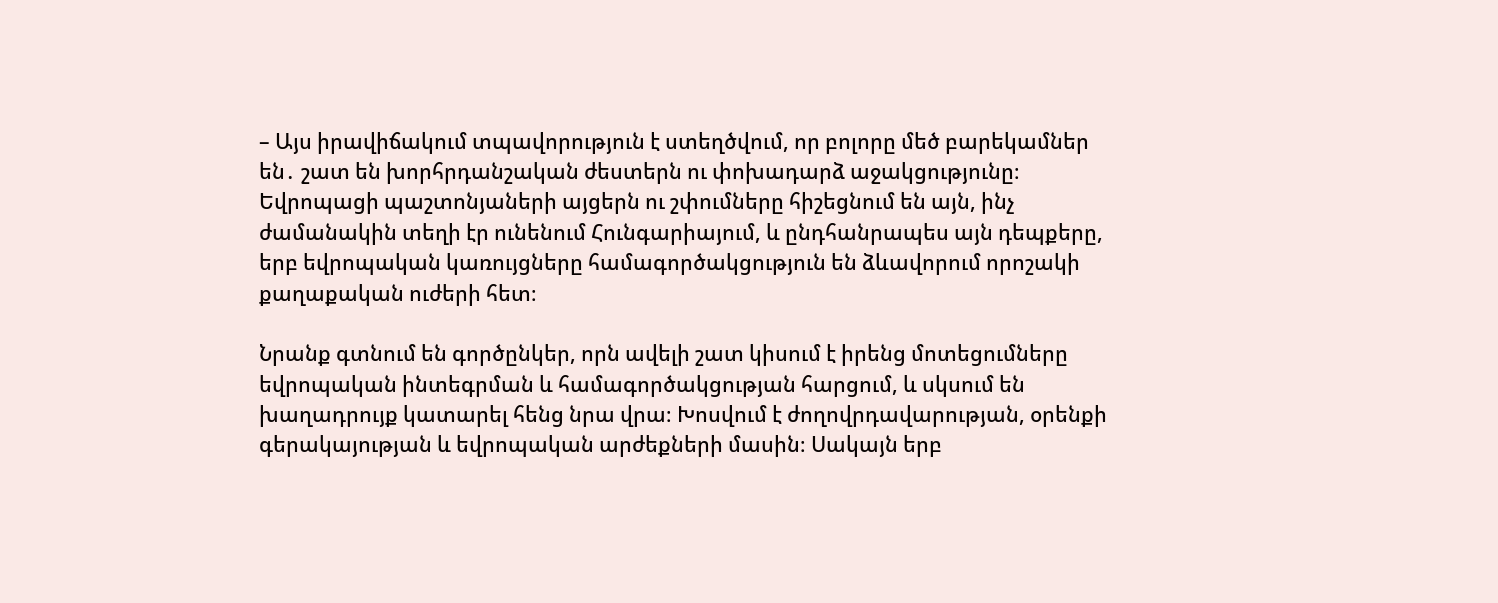– Այս իրավիճակում տպավորություն է ստեղծվում, որ բոլորը մեծ բարեկամներ են․ շատ են խորհրդանշական ժեստերն ու փոխադարձ աջակցությունը։ Եվրոպացի պաշտոնյաների այցերն ու շփումները հիշեցնում են այն, ինչ ժամանակին տեղի էր ունենում Հունգարիայում, և ընդհանրապես այն դեպքերը, երբ եվրոպական կառույցները համագործակցություն են ձևավորում որոշակի քաղաքական ուժերի հետ։

Նրանք գտնում են գործընկեր, որն ավելի շատ կիսում է իրենց մոտեցումները եվրոպական ինտեգրման և համագործակցության հարցում, և սկսում են խաղադրույք կատարել հենց նրա վրա։ Խոսվում է ժողովրդավարության, օրենքի գերակայության և եվրոպական արժեքների մասին։ Սակայն երբ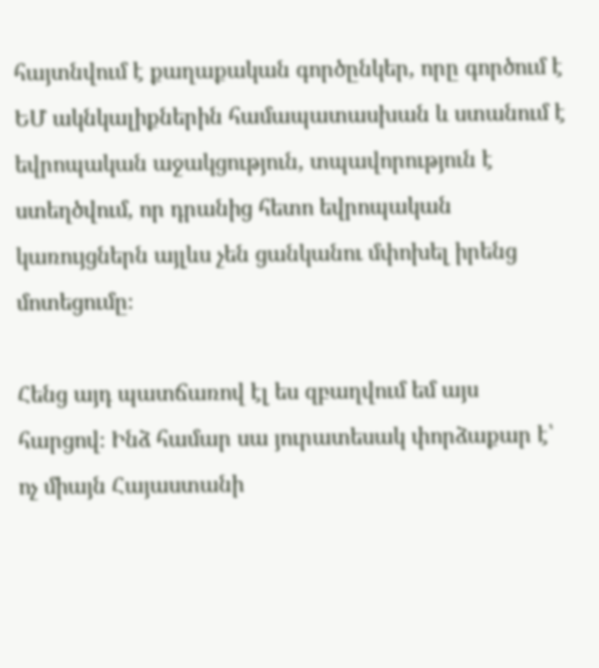հայտնվում է քաղաքական գործընկեր, որը գործում է ԵՄ ակնկալիքներին համապատասխան և ստանում է եվրոպական աջակցություն, տպավորություն է ստեղծվում, որ դրանից հետո եվրոպական կառույցներն այլևս չեն ցանկանու մփոխել իրենց  մոտեցումը։

Հենց այդ պատճառով էլ ես զբաղվում եմ այս հարցով։ Ինձ համար սա յուրատեսակ փորձաքար է՝ ոչ միայն Հայաստանի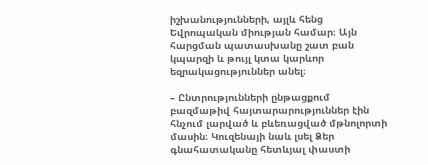իշխանությունների, այլև հենց Եվրոպական միության համար։ Այն հարցման պատասխանը շատ բան կպարզի և թույլ կտա կարևոր եզրակացություններ անել։

– Ընտրությունների ընթացքում բազմաթիվ հայտարարություններ էին հնչում լարված և բևեռացված մթնոլորտի մասին։ Կուզենայի նաև լսել Ձեր գնահատականը հետևյալ փաստի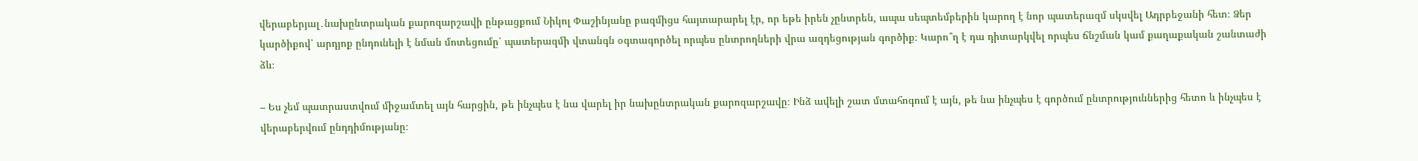վերաբերյալ․նախընտրական քարոզարշավի ընթացքում Նիկոլ Փաշինյանը բազմիցս հայտարարել էր, որ եթե իրեն չընտրեն, ապա սեպտեմբերին կարող է նոր պատերազմ սկսվել Ադրբեջանի հետ։ Ձեր կարծիքով՝ արդյոք ընդունելի է նման մոտեցումը՝ պատերազմի վտանգն օգտագործել որպես ընտրողների վրա ազդեցության գործիք։ Կարո՞ղ է դա դիտարկվել որպես ճնշման կամ քաղաքական շանտաժի ձև։

– Ես չեմ պատրաստվում միջամտել այն հարցին, թե ինչպես է նա վարել իր նախընտրական քարոզարշավը։ Ինձ ավելի շատ մտահոգում է այն, թե նա ինչպես է գործում ընտրություններից հետո և ինչպես է վերաբերվում ընդդիմությանը։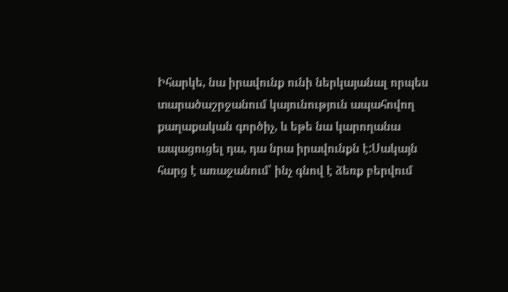Իհարկե, նա իրավունք ունի ներկայանալ որպես տարածաշրջանում կայունություն ապահովող քաղաքական գործիչ, և եթե նա կարողանա ապացուցել դա, դա նրա իրավունքն է:Սակայն հարց է առաջանում՝ ինչ գնով է ձեռք բերվում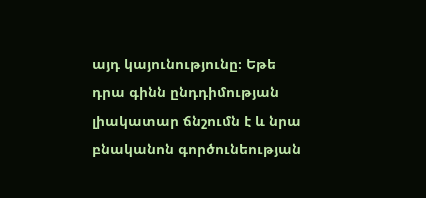այդ կայունությունը։ Եթե դրա գինն ընդդիմության լիակատար ճնշումն է և նրա բնականոն գործունեության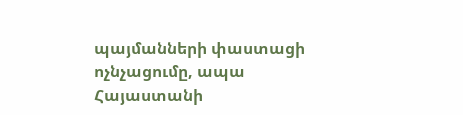պայմանների փաստացի ոչնչացումը, ապա Հայաստանի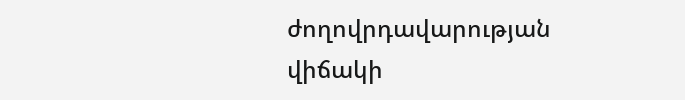ժողովրդավարության վիճակի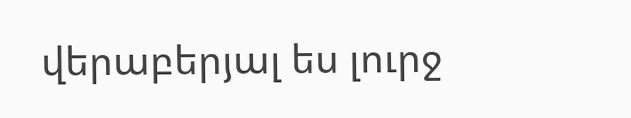վերաբերյալ ես լուրջ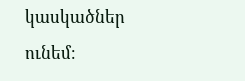կասկածներ ունեմ։